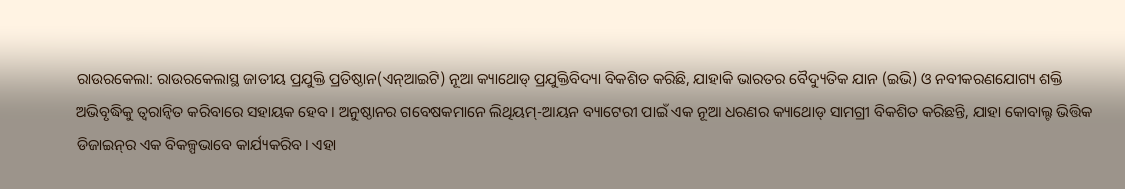ରାଉରକେଲା: ରାଉରକେଲାସ୍ଥ ଜାତୀୟ ପ୍ରଯୁକ୍ତି ପ୍ରତିଷ୍ଠାନ(ଏନ୍‌ଆଇଟି) ନୂଆ କ୍ୟାଥୋଡ୍‌ ପ୍ରଯୁକ୍ତିବିଦ୍ୟା ବିକଶିତ କରିଛି, ଯାହାକି ଭାରତର ବୈଦ୍ୟୁତିକ ଯାନ (ଇଭି) ଓ ନବୀକରଣଯୋଗ୍ୟ ଶକ୍ତି ଅଭିବୃଦ୍ଧିକୁ ତ୍ୱରାନ୍ୱିତ କରିବାରେ ସହାୟକ ହେବ। ଅନୁଷ୍ଠାନର ଗବେଷକମାନେ ଲିଥିୟମ୍-ଆୟନ ବ୍ୟାଟେରୀ ପାଇଁ ଏକ ନୂଆ ଧରଣର କ୍ୟାଥୋଡ୍ ସାମଗ୍ରୀ ବିକଶିତ କରିଛନ୍ତି, ଯାହା କୋବାଲ୍ଟ ଭିତ୍ତିକ ଡିଜାଇନ୍‌ର ଏକ ବିକଳ୍ପଭାବେ କାର୍ଯ୍ୟକରିବ। ଏହା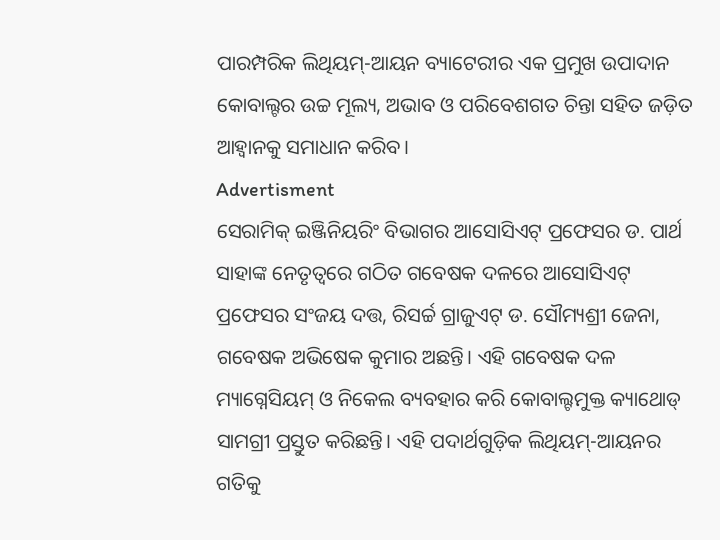ପାରମ୍ପରିକ ଲିଥିୟମ୍-ଆୟନ ବ୍ୟାଟେରୀର ଏକ ପ୍ରମୁଖ ଉପାଦାନ କୋବାଲ୍ଟର ଉଚ୍ଚ ମୂଲ୍ୟ, ଅଭାବ ଓ ପରିବେଶଗତ ଚିନ୍ତା ସହିତ ଜଡ଼ିତ ଆହ୍ୱାନକୁ ସମାଧାନ କରିବ।
Advertisment
ସେରାମିକ୍ ଇଞ୍ଜିନିୟରିଂ ବିଭାଗର ଆସୋସିଏଟ୍ ପ୍ରଫେସର ଡ. ପାର୍ଥ ସାହାଙ୍କ ନେତୃତ୍ୱରେ ଗଠିତ ଗବେଷକ ଦଳରେ ଆସୋସିଏଟ୍‌ ପ୍ରଫେସର ସଂଜୟ ଦତ୍ତ, ରିସର୍ଚ୍ଚ ଗ୍ରାଜୁଏଟ୍‌ ଡ. ସୌମ୍ୟଶ୍ରୀ ଜେନା, ଗବେଷକ ଅଭିଷେକ କୁମାର ଅଛନ୍ତି। ଏହି ଗବେଷକ ଦଳ ମ୍ୟାଗ୍ନେସିୟମ୍ ଓ ନିକେଲ ବ୍ୟବହାର କରି କୋବାଲ୍ଟମୁକ୍ତ କ୍ୟାଥୋଡ୍ ସାମଗ୍ରୀ ପ୍ରସ୍ତୁତ କରିଛନ୍ତି। ଏହି ପଦାର୍ଥଗୁଡ଼ିକ ଲିଥିୟମ୍-ଆୟନର ଗତିକୁ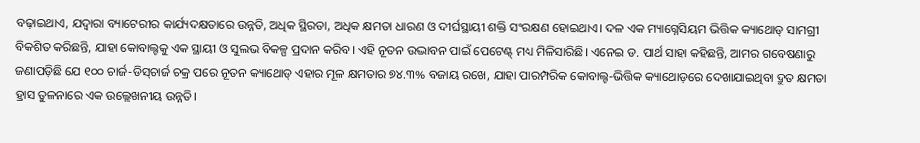ବଢ଼ାଇଥାଏ, ଯଦ୍ବାରା ବ୍ୟାଟେରୀର କାର୍ଯ୍ୟଦକ୍ଷତାରେ ଉନ୍ନତି, ଅଧିକ ସ୍ଥିରତା, ଅଧିକ କ୍ଷମତା ଧାରଣ ଓ ଦୀର୍ଘସ୍ଥାୟୀ ଶକ୍ତି ସଂରକ୍ଷଣ ହୋଇଥାଏ। ଦଳ ଏକ ମ୍ୟାଗ୍ନେସିୟମ ଭିତ୍ତିକ କ୍ୟାଥୋଡ୍ ସାମଗ୍ରୀ ବିକଶିତ କରିଛନ୍ତି, ଯାହା କୋବାଲ୍ଟକୁ ଏକ ସ୍ଥାୟୀ ଓ ସୁଲଭ ବିକଳ୍ପ ପ୍ରଦାନ କରିବ। ଏହି ନୂତନ ଉଦ୍ଭାବନ ପାଇଁ ପେଟେଣ୍ଟ୍‌ ମଧ୍ୟ ମିଳିସାରିଛି। ଏନେଇ ଡ. ପାର୍ଥ ସାହା କହିଛନ୍ତି, ଆମର ଗବେଷଣାରୁ ଜଣାପଡ଼ିଛି ଯେ ୧୦୦ ଚାର୍ଜ-ଡିସ୍‌ଚାର୍ଜ ଚକ୍ର ପରେ ନୂତନ କ୍ୟାଥୋଡ୍‌ ଏହାର ମୂଳ କ୍ଷମତାର ୭୪.୩% ବଜାୟ ରଖେ, ଯାହା ପାରମ୍ପରିକ କୋବାଲ୍ଟ-ଭିତ୍ତିକ କ୍ୟାଥୋଡ଼ରେ ଦେଖାଯାଇଥିବା ଦ୍ରୁତ କ୍ଷମତା ହ୍ରାସ ତୁଳନାରେ ଏକ ଉଲ୍ଲେଖନୀୟ ଉନ୍ନତି।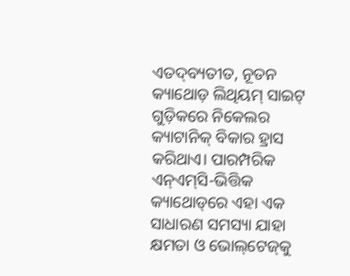ଏତଦ୍‌ବ୍ୟତୀତ, ନୂତନ କ୍ୟାଥୋଡ଼ ଲିଥିୟମ୍ ସାଇଟ୍ ଗୁଡ଼ିକରେ ନିକେଲର କ୍ୟାଟାନିକ୍ ବିକାର ହ୍ରାସ କରିଥାଏ। ପାରମ୍ପରିକ ଏନ୍‌ଏମ୍‌ସି-ଭିତ୍ତିକ କ୍ୟାଥୋଡ୍‌ରେ ଏହା ଏକ ସାଧାରଣ ସମସ୍ୟା ଯାହା କ୍ଷମତା ଓ ଭୋଲ୍‌ଟେଜ୍‌କୁ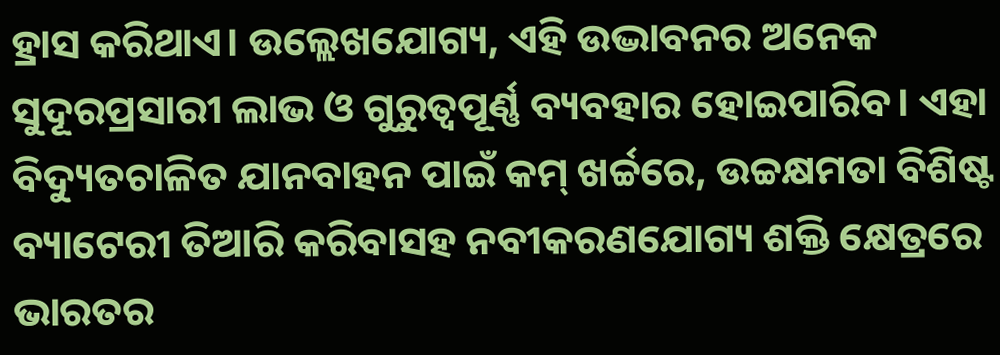ହ୍ରାସ କରିଥାଏ। ଉଲ୍ଲେଖଯୋଗ୍ୟ, ଏହି ଉଦ୍ଭାବନର ଅନେକ ସୁଦୂରପ୍ରସାରୀ ଲାଭ ଓ ଗୁରୁତ୍ୱପୂର୍ଣ୍ଣ ବ୍ୟବହାର ହୋଇପାରିବ। ଏହା ବିଦ୍ୟୁତଚାଳିତ ଯାନବାହନ ପାଇଁ କମ୍ ଖର୍ଚ୍ଚରେ, ଉଚ୍ଚକ୍ଷମତା ବିଶିଷ୍ଟ ବ୍ୟାଟେରୀ ତିଆରି କରିବାସହ ନବୀକରଣଯୋଗ୍ୟ ଶକ୍ତି କ୍ଷେତ୍ରରେ ଭାରତର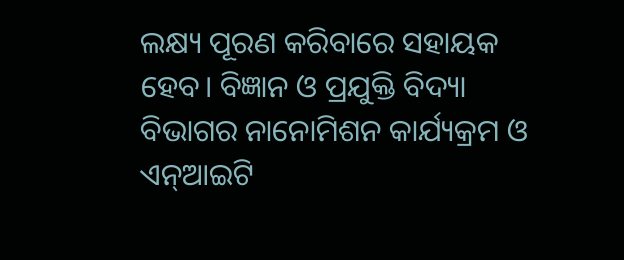ଲକ୍ଷ୍ୟ ପୂରଣ କରିବାରେ ସହାୟକ ହେବ। ବିଜ୍ଞାନ ଓ ପ୍ରଯୁକ୍ତି ବିଦ୍ୟା ବିଭାଗର ନାନୋମିଶନ କାର୍ଯ୍ୟକ୍ରମ ଓ ଏନ୍‌ଆଇଟି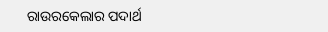ରାଉରକେଲାର ପଦାର୍ଥ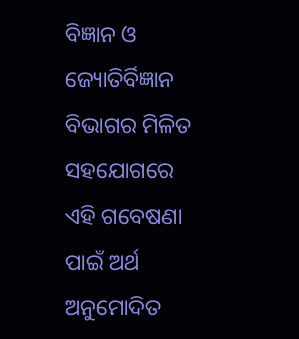ବିଜ୍ଞାନ ଓ ଜ୍ୟୋତିର୍ବିଜ୍ଞାନ ବିଭାଗର ମିଳିତ ସହଯୋଗରେ ଏହି ଗବେଷଣା ପାଇଁ ଅର୍ଥ ଅନୁମୋଦିତ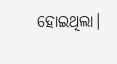ହୋଇଥିଲା।